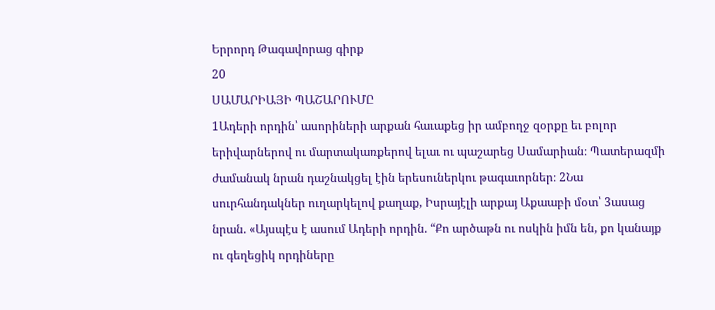Երրորդ Թագավորաց գիրք
20
ՍԱՄԱՐԻԱՅԻ ՊԱՇԱՐՈՒՄԸ
1Ադերի որդին՝ ասորիների արքան հաւաքեց իր ամբողջ զօրքը եւ բոլոր երիվարներով ու մարտակառքերով ելաւ ու պաշարեց Սամարիան։ Պատերազմի ժամանակ նրան դաշնակցել էին երեսուներկու թագաւորներ։ 2Նա սուրհանդակներ ուղարկելով քաղաք, Իսրայէլի արքայ Աքաաբի մօտ՝ 3ասաց նրան. «Այսպէս է ասում Ադերի որդին. “Քո արծաթն ու ոսկին իմն են, քո կանայք ու գեղեցիկ որդիները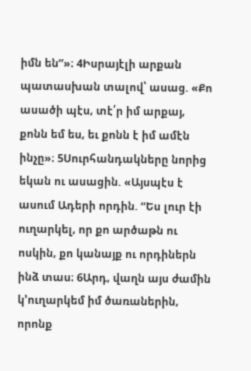իմն են”»։ 4Իսրայէլի արքան պատասխան տալով՝ ասաց. «Քո ասածի պէս, տէ՛ր իմ արքայ, քոնն եմ ես, եւ քոնն է իմ ամէն ինչը»։ 5Սուրհանդակները նորից եկան ու ասացին. «Այսպէս է ասում Ադերի որդին. “Ես լուր էի ուղարկել, որ քո արծաթն ու ոսկին, քո կանայք ու որդիներն ինձ տաս։ 6Արդ, վաղն այս ժամին կ’ուղարկեմ իմ ծառաներին, որոնք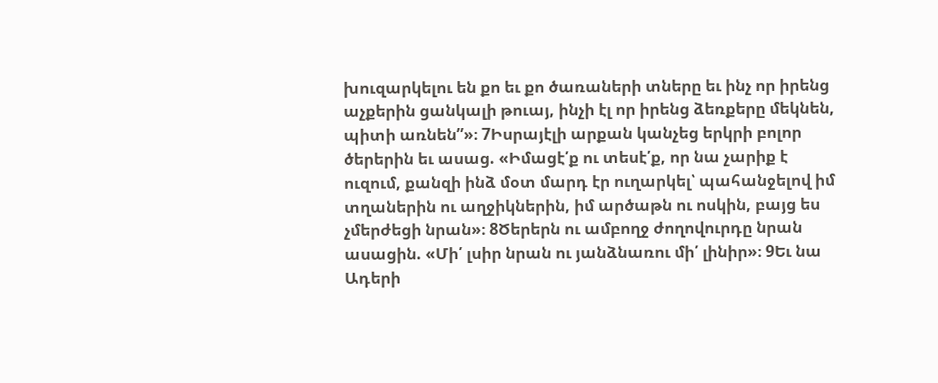խուզարկելու են քո եւ քո ծառաների տները եւ ինչ որ իրենց աչքերին ցանկալի թուայ, ինչի էլ որ իրենց ձեռքերը մեկնեն, պիտի առնեն”»։ 7Իսրայէլի արքան կանչեց երկրի բոլոր ծերերին եւ ասաց. «Իմացէ՛ք ու տեսէ՛ք, որ նա չարիք է ուզում, քանզի ինձ մօտ մարդ էր ուղարկել՝ պահանջելով իմ տղաներին ու աղջիկներին, իմ արծաթն ու ոսկին, բայց ես չմերժեցի նրան»։ 8Ծերերն ու ամբողջ ժողովուրդը նրան ասացին. «Մի՛ լսիր նրան ու յանձնառու մի՛ լինիր»։ 9Եւ նա Ադերի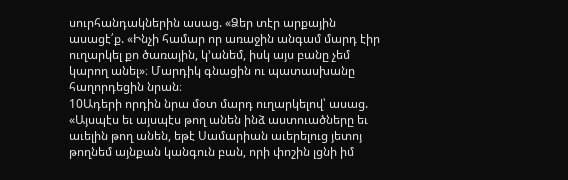սուրհանդակներին ասաց. «Ձեր տէր արքային ասացէ՛ք. «Ինչի համար որ առաջին անգամ մարդ էիր ուղարկել քո ծառային, կ’անեմ, իսկ այս բանը չեմ կարող անել»։ Մարդիկ գնացին ու պատասխանը հաղորդեցին նրան։
10Ադերի որդին նրա մօտ մարդ ուղարկելով՝ ասաց. «Այսպէս եւ այսպէս թող անեն ինձ աստուածները եւ աւելին թող անեն, եթէ Սամարիան աւերելուց յետոյ թողնեմ այնքան կանգուն բան, որի փոշին լցնի իմ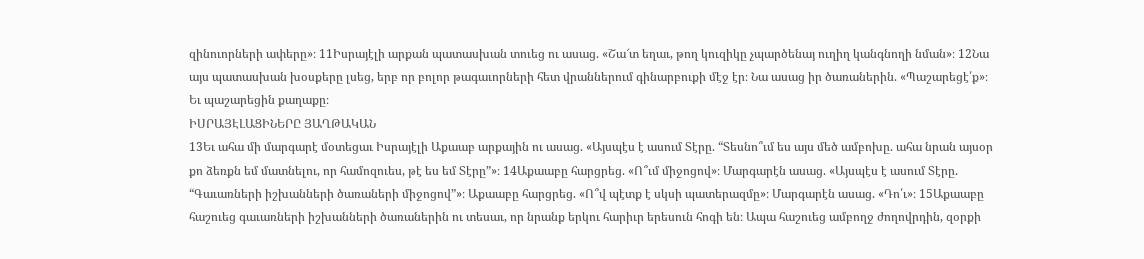զինուորների ափերը»։ 11Իսրայէլի արքան պատասխան տուեց ու ասաց. «Շա՜տ եղաւ, թող կուզիկը չպարծենայ ուղիղ կանգնողի նման»։ 12Նա այս պատասխան խօսքերը լսեց, երբ որ բոլոր թագաւորների հետ վրաններում գինարբուքի մէջ էր։ Նա ասաց իր ծառաներին. «Պաշարեցէ՛ք»։ Եւ պաշարեցին քաղաքը։
ԻՍՐԱՅԷԼԱՑԻՆԵՐԸ ՅԱՂԹԱԿԱՆ
13Եւ ահա մի մարգարէ մօտեցաւ Իսրայէլի Աքաաբ արքային ու ասաց. «Այսպէս է ասում Տէրը. “Տեսնո՞ւմ ես այս մեծ ամբոխը. ահա նրան այսօր քո ձեռքն եմ մատնելու, որ համոզուես, թէ ես եմ Տէրը”»։ 14Աքաաբը հարցրեց. «Ո՞ւմ միջոցով»։ Մարգարէն ասաց. «Այսպէս է ասում Տէրը. “Գաւառների իշխանների ծառաների միջոցով”»։ Աքաաբը հարցրեց. «Ո՞վ պէտք է սկսի պատերազմը»։ Մարգարէն ասաց. «Դո՛ւ»։ 15Աքաաբը հաշուեց գաւառների իշխանների ծառաներին ու տեսաւ, որ նրանք երկու հարիւր երեսուն հոգի են։ Ապա հաշուեց ամբողջ ժողովրդին, զօրքի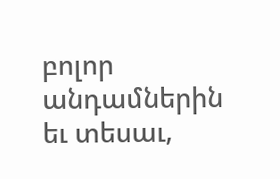բոլոր անդամներին եւ տեսաւ,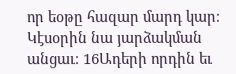որ եօթը հազար մարդ կար։ Կէսօրին նա յարձակման անցաւ։ 16Ադերի որդին եւ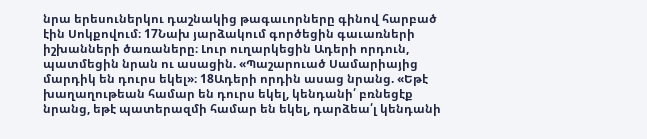նրա երեսուներկու դաշնակից թագաւորները գինով հարբած էին Սոկքովում։ 17Նախ յարձակում գործեցին գաւառների իշխանների ծառաները։ Լուր ուղարկեցին Ադերի որդուն, պատմեցին նրան ու ասացին. «Պաշարուած Սամարիայից մարդիկ են դուրս եկել»։ 18Ադերի որդին ասաց նրանց. «Եթէ խաղաղութեան համար են դուրս եկել, կենդանի՛ բռնեցէք նրանց, եթէ պատերազմի համար են եկել, դարձեա՛լ կենդանի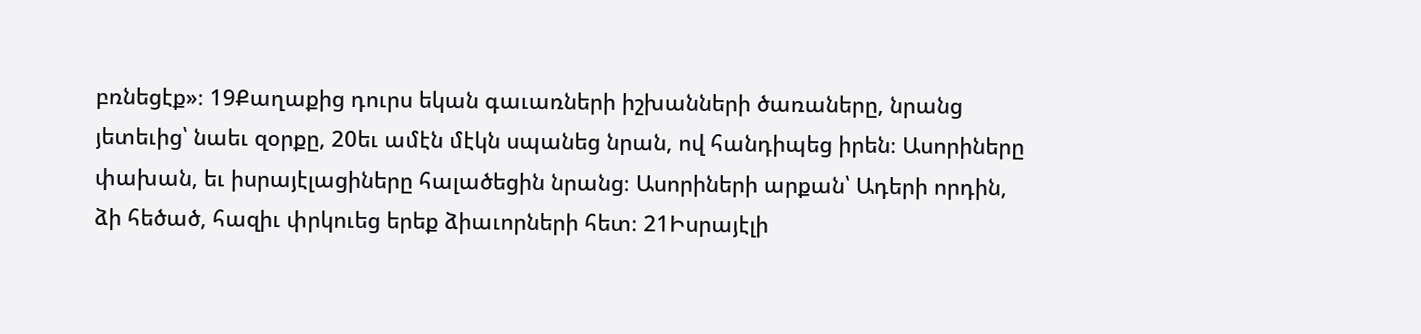բռնեցէք»։ 19Քաղաքից դուրս եկան գաւառների իշխանների ծառաները, նրանց յետեւից՝ նաեւ զօրքը, 20եւ ամէն մէկն սպանեց նրան, ով հանդիպեց իրեն։ Ասորիները փախան, եւ իսրայէլացիները հալածեցին նրանց։ Ասորիների արքան՝ Ադերի որդին, ձի հեծած, հազիւ փրկուեց երեք ձիաւորների հետ։ 21Իսրայէլի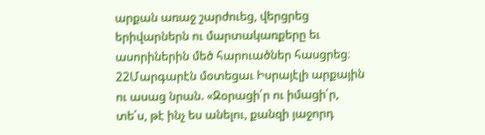արքան առաջ շարժուեց, վերցրեց երիվարներն ու մարտակառքերը եւ ասորիներին մեծ հարուածներ հասցրեց։
22Մարգարէն մօտեցաւ Իսրայէլի արքային ու ասաց նրան. «Զօրացի՛ր ու իմացի՛ր, տե՛ս, թէ ինչ ես անելու, քանզի յաջորդ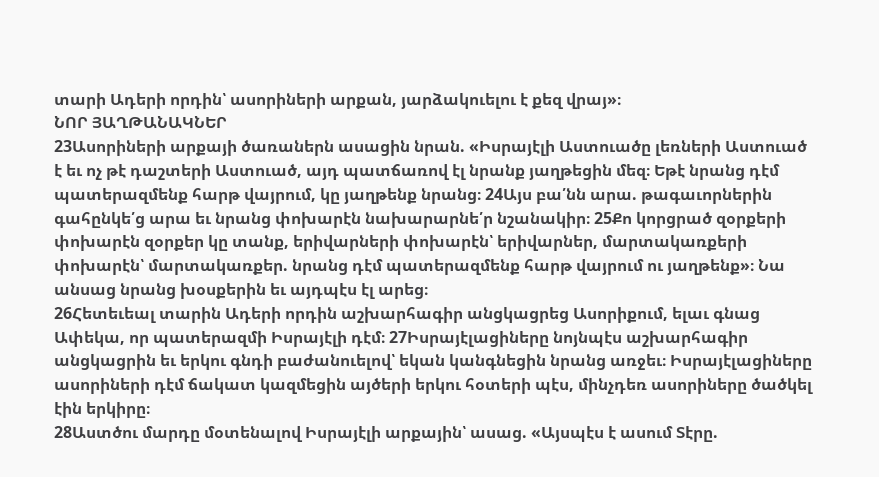տարի Ադերի որդին՝ ասորիների արքան, յարձակուելու է քեզ վրայ»։
ՆՈՐ ՅԱՂԹԱՆԱԿՆԵՐ
23Ասորիների արքայի ծառաներն ասացին նրան. «Իսրայէլի Աստուածը լեռների Աստուած է եւ ոչ թէ դաշտերի Աստուած, այդ պատճառով էլ նրանք յաղթեցին մեզ։ Եթէ նրանց դէմ պատերազմենք հարթ վայրում, կը յաղթենք նրանց։ 24Այս բա՛նն արա. թագաւորներին գահընկե՛ց արա եւ նրանց փոխարէն նախարարնե՛ր նշանակիր։ 25Քո կորցրած զօրքերի փոխարէն զօրքեր կը տանք, երիվարների փոխարէն՝ երիվարներ, մարտակառքերի փոխարէն՝ մարտակառքեր. նրանց դէմ պատերազմենք հարթ վայրում ու յաղթենք»։ Նա անսաց նրանց խօսքերին եւ այդպէս էլ արեց։
26Հետեւեալ տարին Ադերի որդին աշխարհագիր անցկացրեց Ասորիքում, ելաւ գնաց Ափեկա, որ պատերազմի Իսրայէլի դէմ։ 27Իսրայէլացիները նոյնպէս աշխարհագիր անցկացրին եւ երկու գնդի բաժանուելով՝ եկան կանգնեցին նրանց առջեւ։ Իսրայէլացիները ասորիների դէմ ճակատ կազմեցին այծերի երկու հօտերի պէս, մինչդեռ ասորիները ծածկել էին երկիրը։
28Աստծու մարդը մօտենալով Իսրայէլի արքային՝ ասաց. «Այսպէս է ասում Տէրը.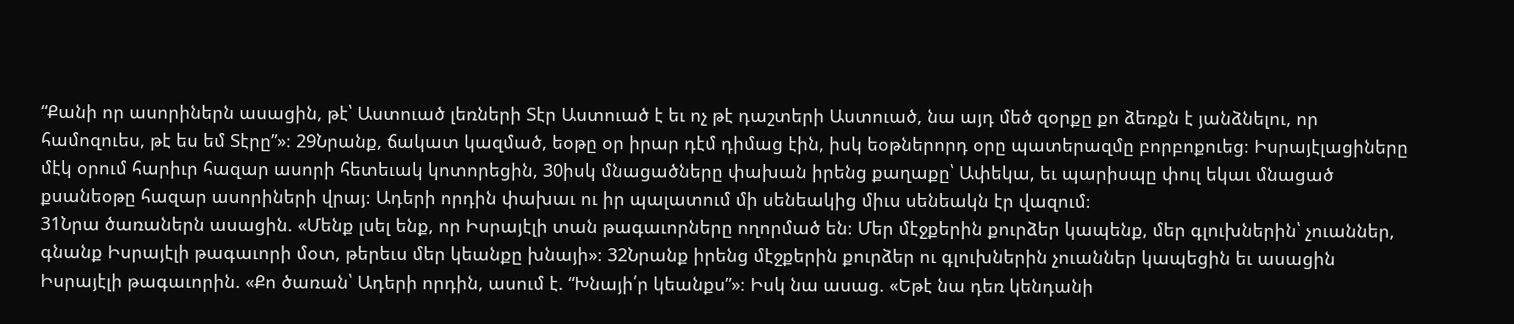“Քանի որ ասորիներն ասացին, թէ՝ Աստուած լեռների Տէր Աստուած է եւ ոչ թէ դաշտերի Աստուած, նա այդ մեծ զօրքը քո ձեռքն է յանձնելու, որ համոզուես, թէ ես եմ Տէրը”»։ 29Նրանք, ճակատ կազմած, եօթը օր իրար դէմ դիմաց էին, իսկ եօթներորդ օրը պատերազմը բորբոքուեց։ Իսրայէլացիները մէկ օրում հարիւր հազար ասորի հետեւակ կոտորեցին, 30իսկ մնացածները փախան իրենց քաղաքը՝ Ափեկա, եւ պարիսպը փուլ եկաւ մնացած քսանեօթը հազար ասորիների վրայ։ Ադերի որդին փախաւ ու իր պալատում մի սենեակից միւս սենեակն էր վազում։
31Նրա ծառաներն ասացին. «Մենք լսել ենք, որ Իսրայէլի տան թագաւորները ողորմած են։ Մեր մէջքերին քուրձեր կապենք, մեր գլուխներին՝ չուաններ, գնանք Իսրայէլի թագաւորի մօտ, թերեւս մեր կեանքը խնայի»։ 32Նրանք իրենց մէջքերին քուրձեր ու գլուխներին չուաններ կապեցին եւ ասացին Իսրայէլի թագաւորին. «Քո ծառան՝ Ադերի որդին, ասում է. “Խնայի՛ր կեանքս”»։ Իսկ նա ասաց. «Եթէ նա դեռ կենդանի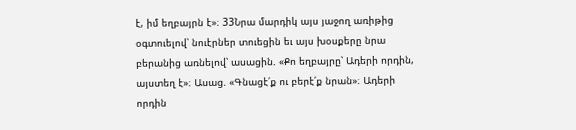է, իմ եղբայրն է»։ 33Նրա մարդիկ այս յաջող առիթից օգտուելով՝ նուէրներ տուեցին եւ այս խօսքերը նրա բերանից առնելով՝ ասացին. «Քո եղբայրը՝ Ադերի որդին, այստեղ է»։ Ասաց. «Գնացէ՛ք ու բերէ՛ք նրան»։ Ադերի որդին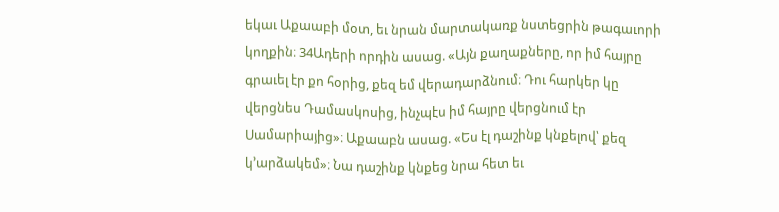եկաւ Աքաաբի մօտ, եւ նրան մարտակառք նստեցրին թագաւորի կողքին։ 34Ադերի որդին ասաց. «Այն քաղաքները, որ իմ հայրը գրաւել էր քո հօրից, քեզ եմ վերադարձնում։ Դու հարկեր կը վերցնես Դամասկոսից, ինչպէս իմ հայրը վերցնում էր Սամարիայից»։ Աքաաբն ասաց. «Ես էլ դաշինք կնքելով՝ քեզ կ’արձակեմ»։ Նա դաշինք կնքեց նրա հետ եւ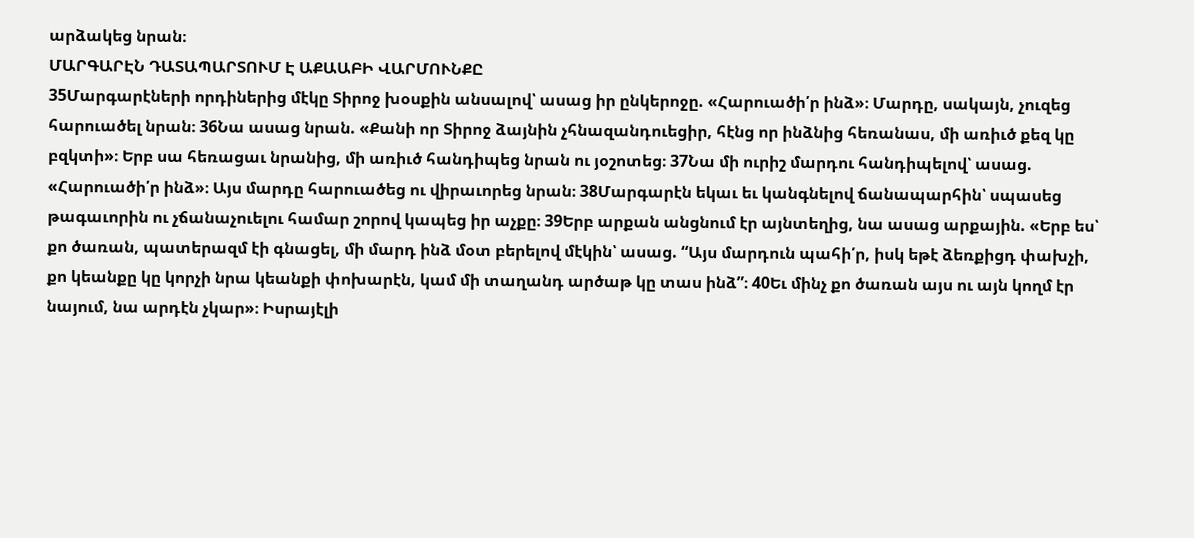արձակեց նրան։
ՄԱՐԳԱՐԷՆ ԴԱՏԱՊԱՐՏՈՒՄ Է ԱՔԱԱԲԻ ՎԱՐՄՈՒՆՔԸ
35Մարգարէների որդիներից մէկը Տիրոջ խօսքին անսալով՝ ասաց իր ընկերոջը. «Հարուածի՛ր ինձ»։ Մարդը, սակայն, չուզեց հարուածել նրան։ 36Նա ասաց նրան. «Քանի որ Տիրոջ ձայնին չհնազանդուեցիր, հէնց որ ինձնից հեռանաս, մի առիւծ քեզ կը բզկտի»։ Երբ սա հեռացաւ նրանից, մի առիւծ հանդիպեց նրան ու յօշոտեց։ 37Նա մի ուրիշ մարդու հանդիպելով՝ ասաց. «Հարուածի՛ր ինձ»։ Այս մարդը հարուածեց ու վիրաւորեց նրան։ 38Մարգարէն եկաւ եւ կանգնելով ճանապարհին՝ սպասեց թագաւորին ու չճանաչուելու համար շորով կապեց իր աչքը։ 39Երբ արքան անցնում էր այնտեղից, նա ասաց արքային. «Երբ ես՝ քո ծառան, պատերազմ էի գնացել, մի մարդ ինձ մօտ բերելով մէկին՝ ասաց. “Այս մարդուն պահի՛ր, իսկ եթէ ձեռքիցդ փախչի, քո կեանքը կը կորչի նրա կեանքի փոխարէն, կամ մի տաղանդ արծաթ կը տաս ինձ”։ 40Եւ մինչ քո ծառան այս ու այն կողմ էր նայում, նա արդէն չկար»։ Իսրայէլի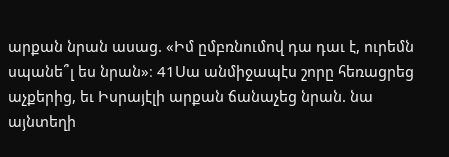արքան նրան ասաց. «Իմ ըմբռնումով դա դաւ է, ուրեմն սպանե՞լ ես նրան»։ 41Սա անմիջապէս շորը հեռացրեց աչքերից, եւ Իսրայէլի արքան ճանաչեց նրան. նա այնտեղի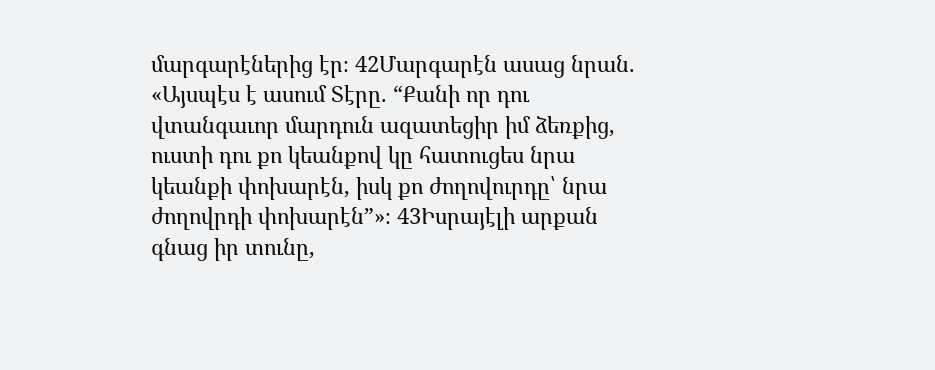մարգարէներից էր։ 42Մարգարէն ասաց նրան. «Այսպէս է ասում Տէրը. “Քանի որ դու վտանգաւոր մարդուն ազատեցիր իմ ձեռքից, ուստի դու քո կեանքով կը հատուցես նրա կեանքի փոխարէն, իսկ քո ժողովուրդը՝ նրա ժողովրդի փոխարէն”»։ 43Իսրայէլի արքան գնաց իր տունը,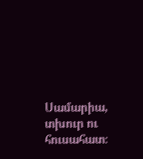Սամարիա, տխուր ու հուսահատ։